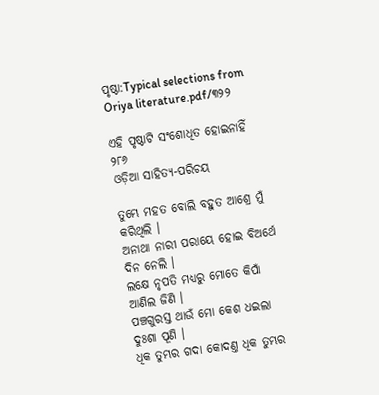ପୃଷ୍ଠା:Typical selections from Oriya literature.pdf/୩୨୨

ଏହି ପୃଷ୍ଠାଟି ସଂଶୋଧିତ ହୋଇନାହିଁ
୨୮୬
ଓଡ଼ିଆ ସାହିତ୍ୟ-ପରିଚୟ

ତୁମ୍ଭେ ମହତ ବୋଲି ବ‌ହୁତ ଆଶ୍ରେ ମୁଁ କରିଥିଲି ।
ଅନାଥା ନାରୀ ପରାୟେ ହୋଇ ବିଅର୍ଥେ ଦିନ ନେଲି ।
ଲକ୍ଷେ ନୃପତି ମଧ୍ୟରୁ ମୋତେ କିପାଁ ଆଣିଲ ଜିଣି ।
ପଞ୍ଚଗୁରସ୍ତ ଥାଉଁ ମୋ କେଶ ଧଇଲା ଦୁଃଶା ପୂଣି ।
ଧିକ ତୁମ୍ଭର ଗଦା କୋଦଣ୍ତ ଧିକ ତୁମ୍ଭର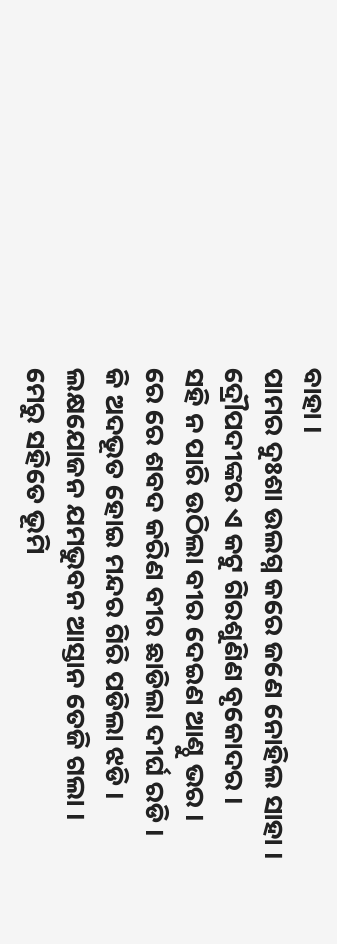ବାହା ।
ପାମର ଦୁଃଶା ଉଲଗ୍ନ କରେ ଜଣେ ନୋହିଲ ସାହା ।
ଦ୍ରୌପଦୀଙ୍କର ଏ କଟୁ ଗିରଶୁଣିଣ ବୃକୋଦର ।
ସ‌ହି ନ ପାରି ଉଠିଲା ବୀର ଦେଇଣ ଆଣ୍ଠୁ ଭର ।
ରେ ରେ ଶବଦ କରିଣ ବୀର ଛାଡିଲା ଦୀର୍ଘ ରଡି ।
କି ଅଦଭୂତ ହୋଇ ମନ୍ଦର ଗିରି ପଡିଲା ଝଡି ।
ଲକ୍ଷ‌ଯୋଜନ ଯମ‌ଭୁବନ ଆସ୍ତାନ ତେଜି ଗଲା ।
ମେରୁ ସ‌ହିତେ ଭୂମି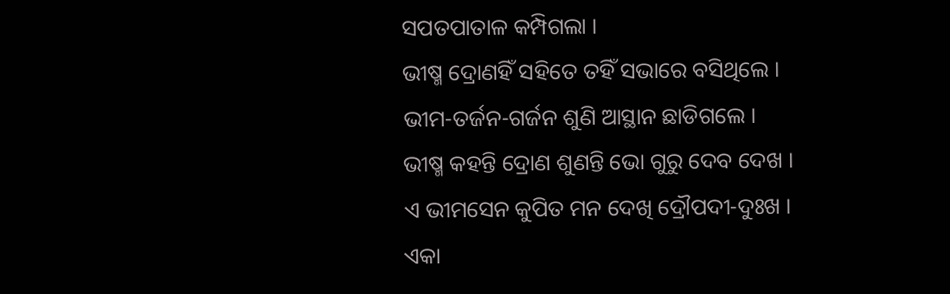ସପତପାତାଳ କମ୍ପିଗଲା ।
ଭୀଷ୍ମ ଦ୍ରୋଣହିଁ ସ‌ହିତେ ତ‌ହିଁ ସଭାରେ ବସିଥିଲେ ।
ଭୀମ-ତର୍ଜନ-ଗର୍ଜନ ଶୁଣି ଆସ୍ଥାନ ଛାଡିଗଲେ ।
ଭୀଷ୍ମ କ‌ହ‌ନ୍ତି ଦ୍ରୋଣ ଶୁଣନ୍ତି ଭୋ ଗୁରୁ ଦେବ ଦେଖ ।
ଏ ଭୀମସେନ କୁପିତ ମନ ଦେଖି ଦ୍ରୌପଦୀ-ଦୁଃଖ ।
ଏକା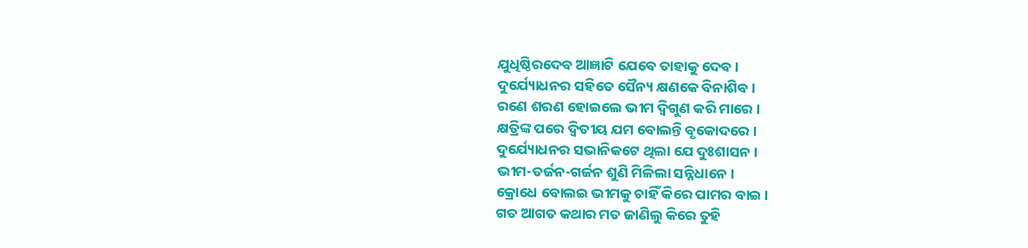ଯୁଧିଷ୍ଠିରଦେବ ଆଜ୍ଞାଟି ଯେବେ ତାହାକୁ ଦେବ ।
ଦୁର୍ଯ୍ୟୋଧନର ସ‌ହିତେ ସୈନ୍ୟ କ୍ଷଣକେ ବିନାଶିବ ।
ରଣେ ଶରଣ ହୋଇଲେ ଭୀମ ଦ୍ୱିଗୁଣ କରି ମାରେ ।
କ୍ଷତ୍ରିଙ୍କ ପରେ ଦ୍ୱିତୀୟ ଯମ ବୋଲନ୍ତି ବୃକୋଦରେ ।
ଦୁର୍ଯ୍ୟୋଧନର ସଭାନିକଟେ ଥିଲା ଯେ ଦୁଃଶାସନ ।
ଭୀମ-ତର୍ଜନ-ଗର୍ଜନ ଶୁଣି ମିଳିଲା ସନ୍ନିଧାନେ ।
କ୍ରୋଧେ ବୋଲଇ ଭୀମ‌କୁ ଚାହିଁ କିରେ ପାମର ବାଇ ।
ଗତ ଆଗତ କଥାର ମତ ଜାଣିଲୁ କିରେ ତୁହି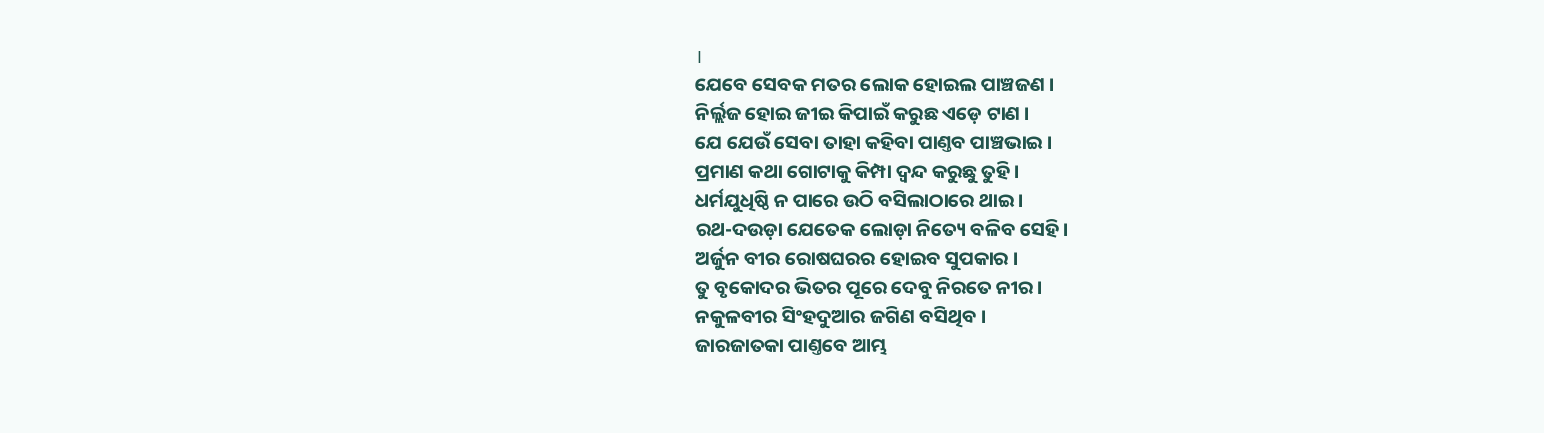।
ଯେବେ ସେବକ ମତର ଲୋକ ହୋଇଲ ପାଞ୍ଚଜଣ ।
ନିର୍ଲ୍ଲଜ ହୋଇ ଜୀଇ କିପାଇଁ କରୁଛ ଏଡ଼େ ଟାଣ ।
ଯେ ଯେଉଁ ସେବା ତାହା କ‌ହିବା ପାଣ୍ତବ ପାଞ୍ଚଭାଇ ।
ପ୍ରମାଣ କଥା ଗୋଟାକୁ କିମ୍ପା ଦ୍ୱନ୍ଦ କରୁଛୁ ତୁହି ।
ଧର୍ମ‌ଯୁଧିଷ୍ଠି ନ ପାରେ ଉଠି ବସିଲାଠାରେ ଥାଇ ।
ରଥ-ଦଉଡ଼ା ଯେତେକ ଲୋଡ଼ା ନିତ୍ୟେ ବଳିବ ସେହି ।
ଅର୍ଜୁନ ବୀର ରୋଷଘରର ହୋଇବ ସୁପକାର ।
ତୁ ବୃକୋଦର ଭିତର ପୂରେ ଦେବୁ ନିରତେ ନୀର ।
ନ‌କୁଳବୀର ସିଂହଦୁଆର ଜଗିଣ ବସିଥିବ ।
ଜାରଜାତକା ପାଣ୍ତବେ ଆମ୍ଭ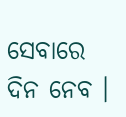ସେବାରେ ଦିନ ନେବ ।